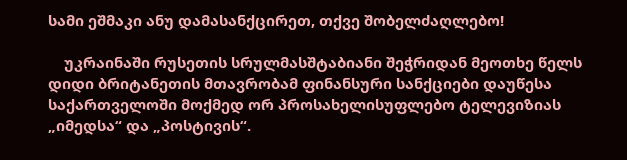სამი ეშმაკი ანუ დამასანქცირეთ, თქვე შობელძაღლებო!

    უკრაინაში რუსეთის სრულმასშტაბიანი შეჭრიდან მეოთხე წელს დიდი ბრიტანეთის მთავრობამ ფინანსური სანქციები დაუწესა საქართველოში მოქმედ ორ პროსახელისუფლებო ტელევიზიას „იმედსა“ და „პოსტივის“.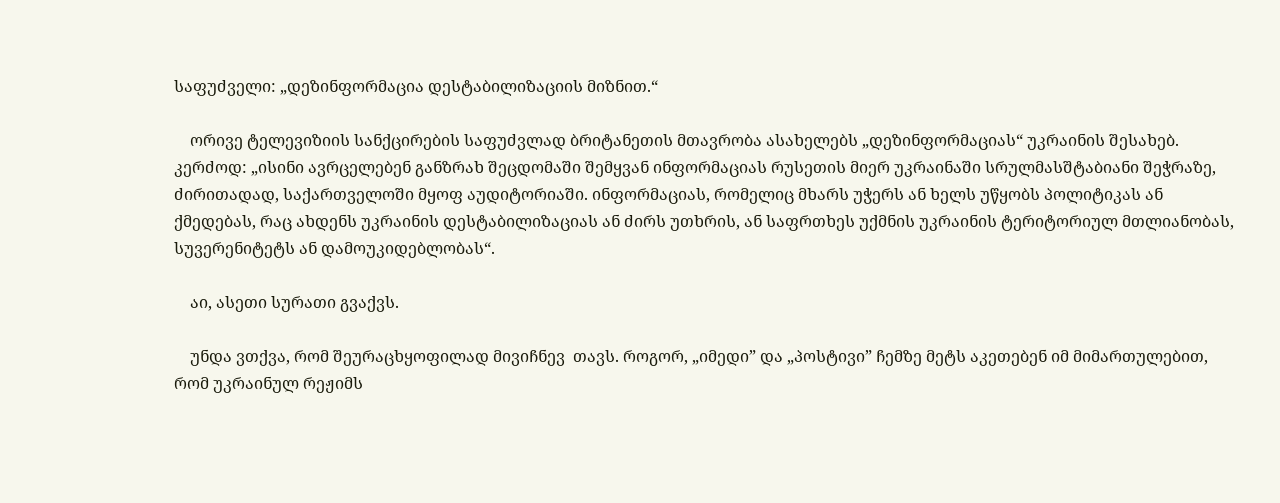საფუძველი: „დეზინფორმაცია დესტაბილიზაციის მიზნით.“

    ორივე ტელევიზიის სანქცირების საფუძვლად ბრიტანეთის მთავრობა ასახელებს „დეზინფორმაციას“ უკრაინის შესახებ. კერძოდ: „ისინი ავრცელებენ განზრახ შეცდომაში შემყვან ინფორმაციას რუსეთის მიერ უკრაინაში სრულმასშტაბიანი შეჭრაზე, ძირითადად, საქართველოში მყოფ აუდიტორიაში. ინფორმაციას, რომელიც მხარს უჭერს ან ხელს უწყობს პოლიტიკას ან ქმედებას, რაც ახდენს უკრაინის დესტაბილიზაციას ან ძირს უთხრის, ან საფრთხეს უქმნის უკრაინის ტერიტორიულ მთლიანობას, სუვერენიტეტს ან დამოუკიდებლობას“.

    აი, ასეთი სურათი გვაქვს.

    უნდა ვთქვა, რომ შეურაცხყოფილად მივიჩნევ  თავს. როგორ, „იმედი” და „პოსტივი” ჩემზე მეტს აკეთებენ იმ მიმართულებით, რომ უკრაინულ რეჟიმს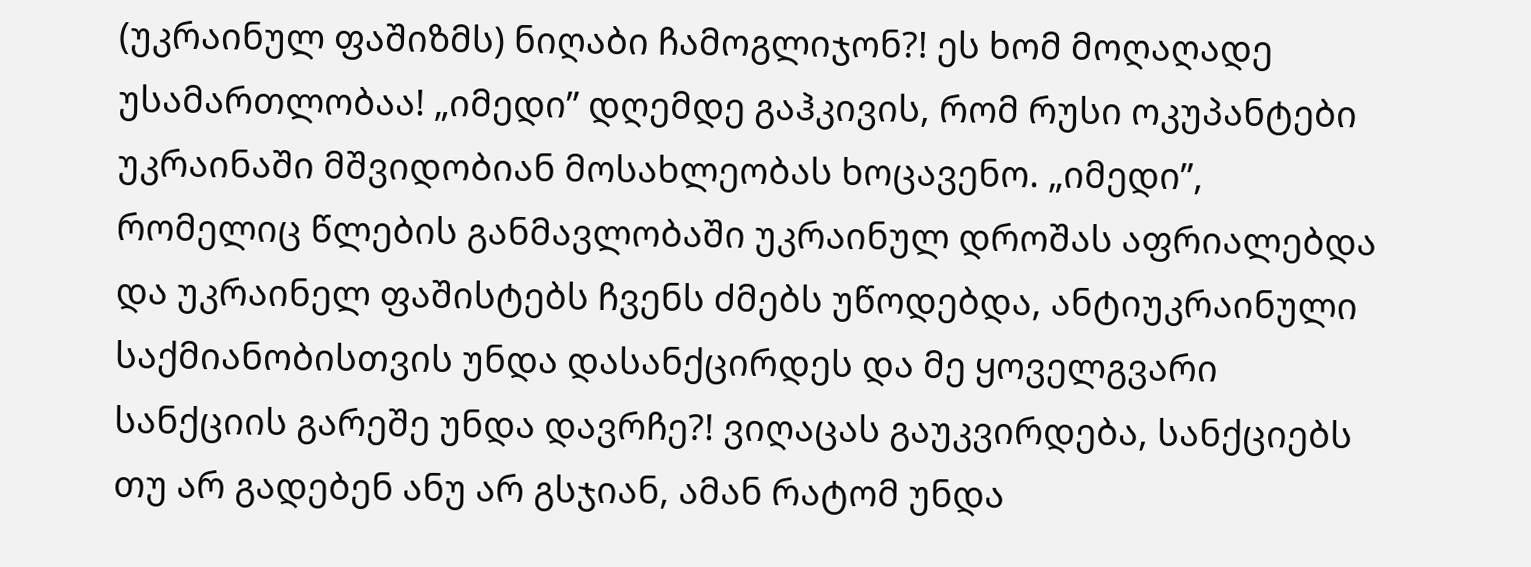(უკრაინულ ფაშიზმს) ნიღაბი ჩამოგლიჯონ?! ეს ხომ მოღაღადე უსამართლობაა! „იმედი” დღემდე გაჰკივის, რომ რუსი ოკუპანტები უკრაინაში მშვიდობიან მოსახლეობას ხოცავენო. „იმედი”, რომელიც წლების განმავლობაში უკრაინულ დროშას აფრიალებდა და უკრაინელ ფაშისტებს ჩვენს ძმებს უწოდებდა, ანტიუკრაინული საქმიანობისთვის უნდა დასანქცირდეს და მე ყოველგვარი სანქციის გარეშე უნდა დავრჩე?! ვიღაცას გაუკვირდება, სანქციებს თუ არ გადებენ ანუ არ გსჯიან, ამან რატომ უნდა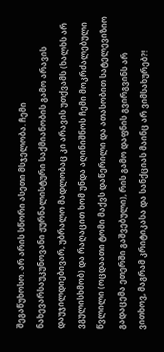შეგაწუხოსო. არ არის სწორი ასეთი მსჯელობა. ჩემი ნახევარსაუკუნოვანი ჟურნალისტური საქმიანობის გამო არავის დაუჯილდიებივარ, უბრალო მადლობაც კი არავის უთქვამს (ხალხს არ ვგულისხმობ) და რაღაცით ხომ უნდა აღინიშნოს ჩემი მოკრძალებული წვლილი (ოცდაათი ტომი მაქვს დაწერილი და ათასობით სატელევიზიო გადაცემა ეთერში გაშვებული), რის გამო დაფნის გვირგვინს არ ვითხოვ, მაგრამ კრიტიკასა და სანქციას მაინც არ ვიმსახურებ?!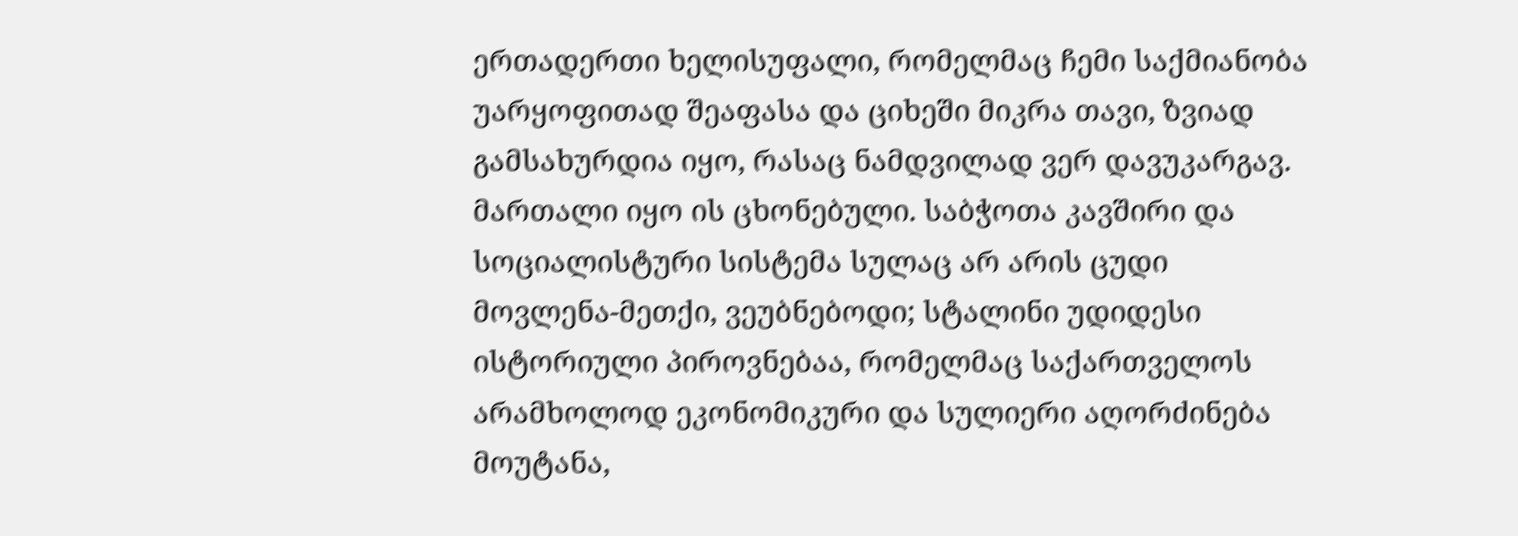ერთადერთი ხელისუფალი, რომელმაც ჩემი საქმიანობა უარყოფითად შეაფასა და ციხეში მიკრა თავი, ზვიად გამსახურდია იყო, რასაც ნამდვილად ვერ დავუკარგავ. მართალი იყო ის ცხონებული. საბჭოთა კავშირი და სოციალისტური სისტემა სულაც არ არის ცუდი მოვლენა-მეთქი, ვეუბნებოდი; სტალინი უდიდესი ისტორიული პიროვნებაა, რომელმაც საქართველოს არამხოლოდ ეკონომიკური და სულიერი აღორძინება მოუტანა,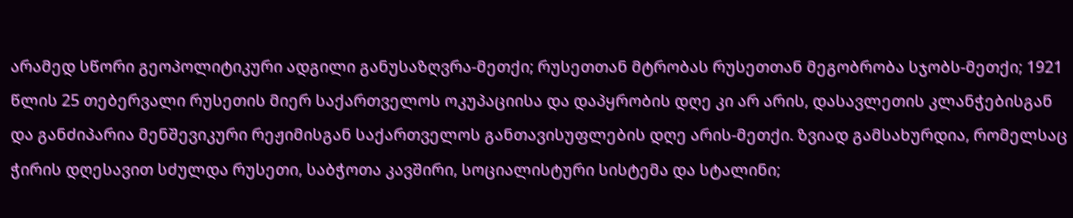არამედ სწორი გეოპოლიტიკური ადგილი განუსაზღვრა-მეთქი; რუსეთთან მტრობას რუსეთთან მეგობრობა სჯობს-მეთქი; 1921 წლის 25 თებერვალი რუსეთის მიერ საქართველოს ოკუპაციისა და დაპყრობის დღე კი არ არის, დასავლეთის კლანჭებისგან და განძიპარია მენშევიკური რეჟიმისგან საქართველოს განთავისუფლების დღე არის-მეთქი. ზვიად გამსახურდია, რომელსაც ჭირის დღესავით სძულდა რუსეთი, საბჭოთა კავშირი, სოციალისტური სისტემა და სტალინი;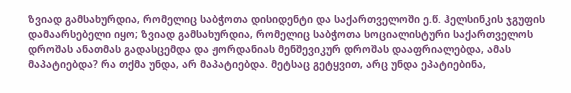ზვიად გამსახურდია, რომელიც საბჭოთა დისიდენტი და საქართველოში ე.წ. ჰელსინკის ჯგუფის დამაარსებელი იყო; ზვიად გამსახურდია, რომელიც საბჭოთა სოციალისტური საქართველოს დროშას ანათმას გადასცემდა და ჟორდანიას მენშევიკურ დროშას დააფრიალებდა, ამას მაპატიებდა? რა თქმა უნდა, არ მაპატიებდა. მეტსაც გეტყვით, არც უნდა ეპატიებინა,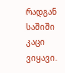რადგან საშიში კაცი ვიყავი.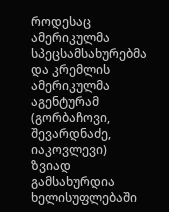როდესაც ამერიკულმა სპეცსამსახურებმა და კრემლის ამერიკულმა აგენტურამ (გორბაჩოვი, შევარდნაძე, იაკოვლევი)  ზვიად გამსახურდია ხელისუფლებაში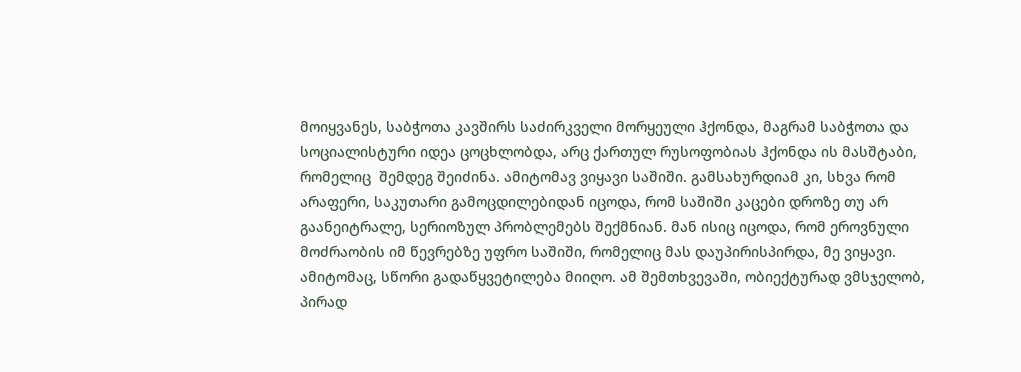მოიყვანეს, საბჭოთა კავშირს საძირკველი მორყეული ჰქონდა, მაგრამ საბჭოთა და სოციალისტური იდეა ცოცხლობდა, არც ქართულ რუსოფობიას ჰქონდა ის მასშტაბი, რომელიც  შემდეგ შეიძინა. ამიტომავ ვიყავი საშიში. გამსახურდიამ კი, სხვა რომ არაფერი, საკუთარი გამოცდილებიდან იცოდა, რომ საშიში კაცები დროზე თუ არ გაანეიტრალე, სერიოზულ პრობლემებს შექმნიან. მან ისიც იცოდა, რომ ეროვნული მოძრაობის იმ წევრებზე უფრო საშიში, რომელიც მას დაუპირისპირდა, მე ვიყავი. ამიტომაც, სწორი გადაწყვეტილება მიიღო. ამ შემთხვევაში, ობიექტურად ვმსჯელობ, პირად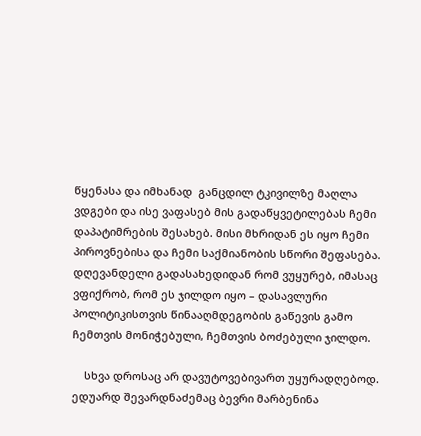წყენასა და იმხანად  განცდილ ტკივილზე მაღლა ვდგები და ისე ვაფასებ მის გადაწყვეტილებას ჩემი დაპატიმრების შესახებ. მისი მხრიდან ეს იყო ჩემი პიროვნებისა და ჩემი საქმიანობის სწორი შეფასება. დღევანდელი გადასახედიდან რომ ვუყურებ, იმასაც ვფიქრობ, რომ ეს ჯილდო იყო – დასავლური პოლიტიკისთვის წინააღმდეგობის გაწევის გამო ჩემთვის მონიჭებული, ჩემთვის ბოძებული ჯილდო.

    სხვა დროსაც არ დავუტოვებივართ უყურადღებოდ. ედუარდ შევარდნაძემაც ბევრი მარბენინა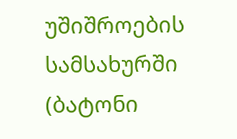უშიშროების სამსახურში (ბატონი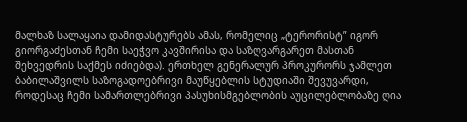მალხაზ სალაყაია დამიდასტურებს ამას, რომელიც „ტერორისტ” იგორ გიორგაძესთან ჩემი საეჭვო კავშირისა და საზღვარგარეთ მასთან შეხვედრის საქმეს იძიებდა). ერთხელ გენერალურ პროკურორს ჯამლეთ ბაბილაშვილს საზოგადოებრივი მაუწყებლის სტუდიაში შევუვარდი, როდესაც ჩემი სამართლებრივი პასუხისმგებლობის აუცილებლობაზე ღია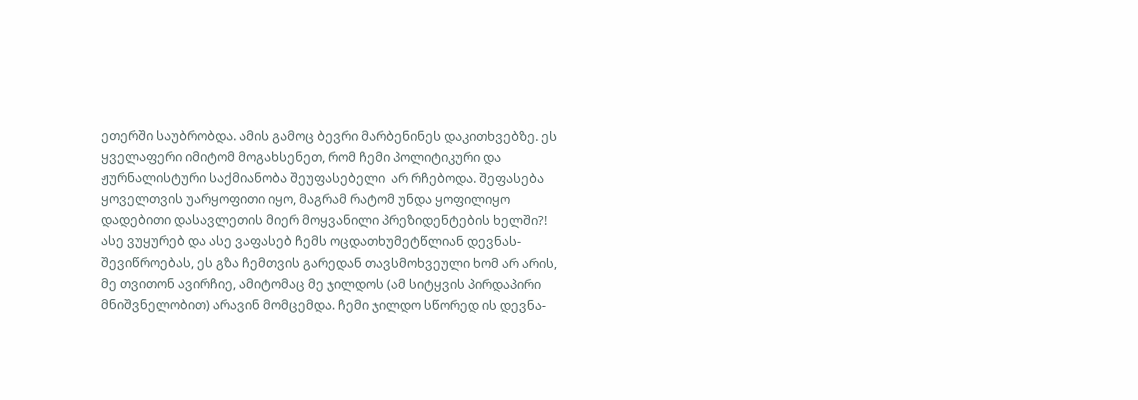ეთერში საუბრობდა. ამის გამოც ბევრი მარბენინეს დაკითხვებზე. ეს ყველაფერი იმიტომ მოგახსენეთ, რომ ჩემი პოლიტიკური და ჟურნალისტური საქმიანობა შეუფასებელი  არ რჩებოდა. შეფასება ყოველთვის უარყოფითი იყო, მაგრამ რატომ უნდა ყოფილიყო დადებითი დასავლეთის მიერ მოყვანილი პრეზიდენტების ხელში?! ასე ვუყურებ და ასე ვაფასებ ჩემს ოცდათხუმეტწლიან დევნას-შევიწროებას, ეს გზა ჩემთვის გარედან თავსმოხვეული ხომ არ არის, მე თვითონ ავირჩიე, ამიტომაც მე ჯილდოს (ამ სიტყვის პირდაპირი მნიშვნელობით) არავინ მომცემდა. ჩემი ჯილდო სწორედ ის დევნა-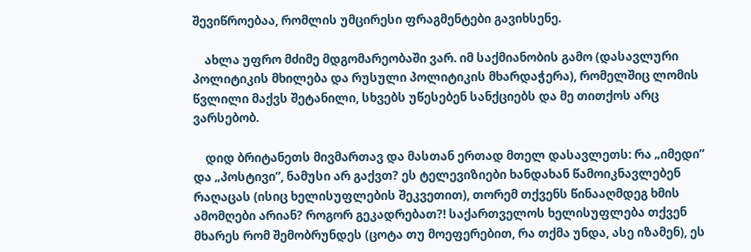შევიწროებაა, რომლის უმცირესი ფრაგმენტები გავიხსენე.

    ახლა უფრო მძიმე მდგომარეობაში ვარ. იმ საქმიანობის გამო (დასავლური პოლიტიკის მხილება და რუსული პოლიტიკის მხარდაჭერა), რომელშიც ლომის წვლილი მაქვს შეტანილი, სხვებს უწესებენ სანქციებს და მე თითქოს არც ვარსებობ.

    დიდ ბრიტანეთს მივმართავ და მასთან ერთად მთელ დასავლეთს: რა „იმედი” და „პოსტივი”, ნამუსი არ გაქვთ? ეს ტელევიზიები ხანდახან წამოიკნავლებენ რაღაცას (ისიც ხელისუფლების შეკვეთით), თორემ თქვენს წინააღმდეგ ხმის ამომღები არიან? როგორ გეკადრებათ?! საქართველოს ხელისუფლება თქვენ მხარეს რომ შემობრუნდეს (ცოტა თუ მოეფერებით, რა თქმა უნდა, ასე იზამენ), ეს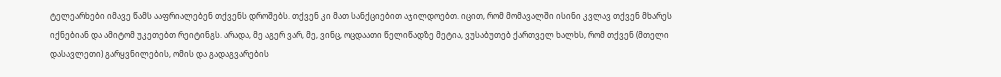ტელეარხები იმავე წამს ააფრიალებენ თქვენს დროშებს. თქვენ კი მათ სანქციებით აჯილდოებთ. იცით, რომ მომავალში ისინი კვლავ თქვენ მხარეს იქნებიან და ამიტომ უკეთებთ რეიტინგს. არადა, მე აგერ ვარ, მე, ვინც, ოცდაათი წელიწადზე მეტია, ვუსაბუთებ ქართველ ხალხს, რომ თქვენ (მთელი დასავლეთი) გარყვნილების, ომის და გადაგვარების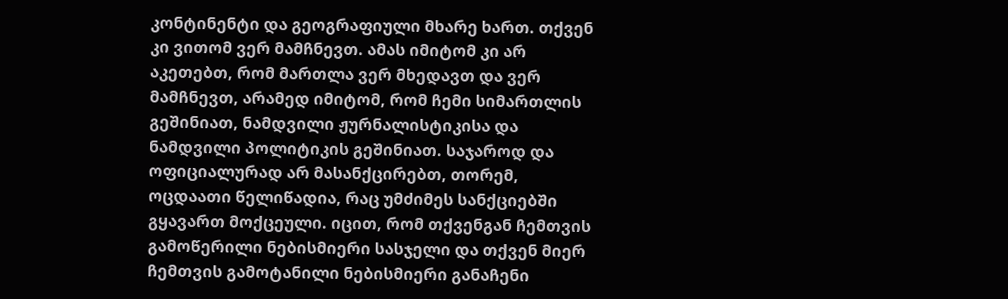კონტინენტი და გეოგრაფიული მხარე ხართ. თქვენ კი ვითომ ვერ მამჩნევთ. ამას იმიტომ კი არ აკეთებთ, რომ მართლა ვერ მხედავთ და ვერ მამჩნევთ, არამედ იმიტომ, რომ ჩემი სიმართლის გეშინიათ, ნამდვილი ჟურნალისტიკისა და ნამდვილი პოლიტიკის გეშინიათ. საჯაროდ და ოფიციალურად არ მასანქცირებთ, თორემ, ოცდაათი წელიწადია, რაც უმძიმეს სანქციებში გყავართ მოქცეული. იცით, რომ თქვენგან ჩემთვის გამოწერილი ნებისმიერი სასჯელი და თქვენ მიერ ჩემთვის გამოტანილი ნებისმიერი განაჩენი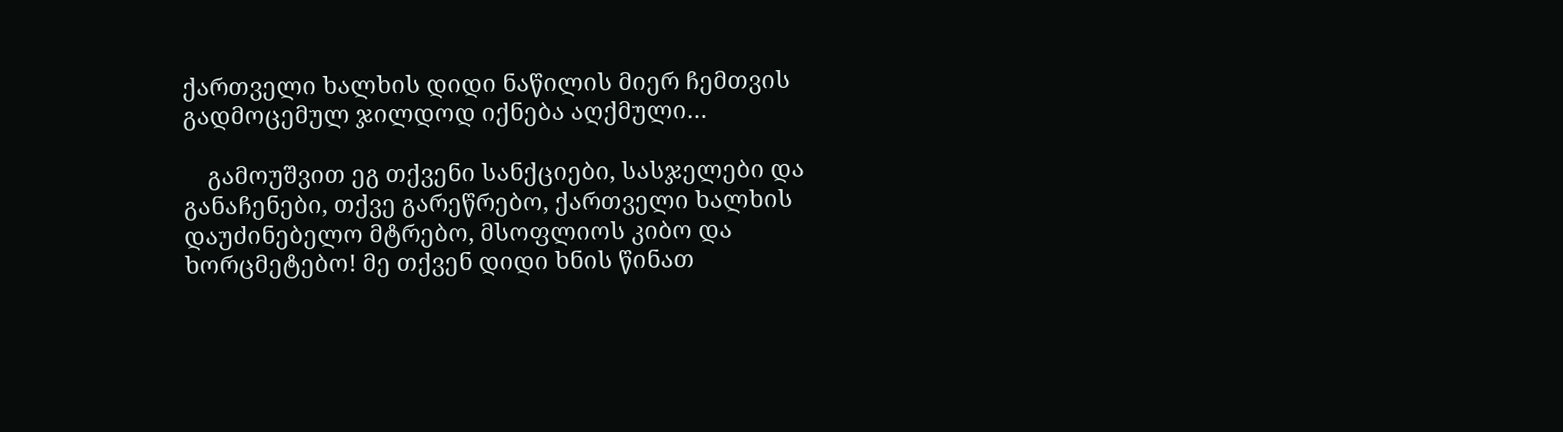ქართველი ხალხის დიდი ნაწილის მიერ ჩემთვის გადმოცემულ ჯილდოდ იქნება აღქმული…

    გამოუშვით ეგ თქვენი სანქციები, სასჯელები და განაჩენები, თქვე გარეწრებო, ქართველი ხალხის დაუძინებელო მტრებო, მსოფლიოს კიბო და ხორცმეტებო! მე თქვენ დიდი ხნის წინათ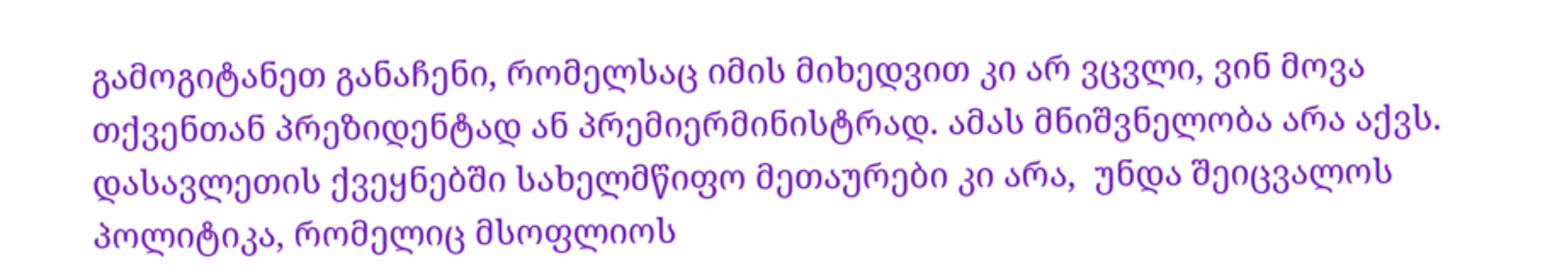გამოგიტანეთ განაჩენი, რომელსაც იმის მიხედვით კი არ ვცვლი, ვინ მოვა თქვენთან პრეზიდენტად ან პრემიერმინისტრად. ამას მნიშვნელობა არა აქვს. დასავლეთის ქვეყნებში სახელმწიფო მეთაურები კი არა,  უნდა შეიცვალოს პოლიტიკა, რომელიც მსოფლიოს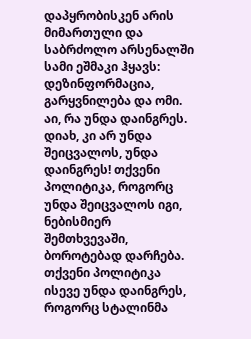დაპყრობისკენ არის მიმართული და საბრძოლო არსენალში სამი ეშმაკი ჰყავს: დეზინფორმაცია, გარყვნილება და ომი. აი, რა უნდა დაინგრეს. დიახ, კი არ უნდა შეიცვალოს, უნდა დაინგრეს! თქვენი პოლიტიკა, როგორც უნდა შეიცვალოს იგი, ნებისმიერ შემთხვევაში, ბოროტებად დარჩება. თქვენი პოლიტიკა ისევე უნდა დაინგრეს, როგორც სტალინმა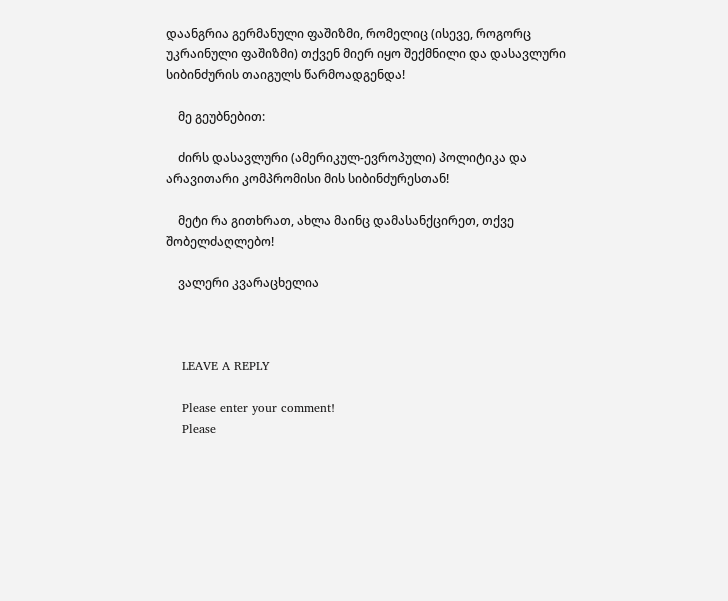დაანგრია გერმანული ფაშიზმი, რომელიც (ისევე, როგორც უკრაინული ფაშიზმი) თქვენ მიერ იყო შექმნილი და დასავლური სიბინძურის თაიგულს წარმოადგენდა!

    მე გეუბნებით:

    ძირს დასავლური (ამერიკულ-ევროპული) პოლიტიკა და არავითარი კომპრომისი მის სიბინძურესთან!

    მეტი რა გითხრათ, ახლა მაინც დამასანქცირეთ, თქვე შობელძაღლებო!

    ვალერი კვარაცხელია



    LEAVE A REPLY

    Please enter your comment!
    Please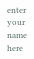enter your name here